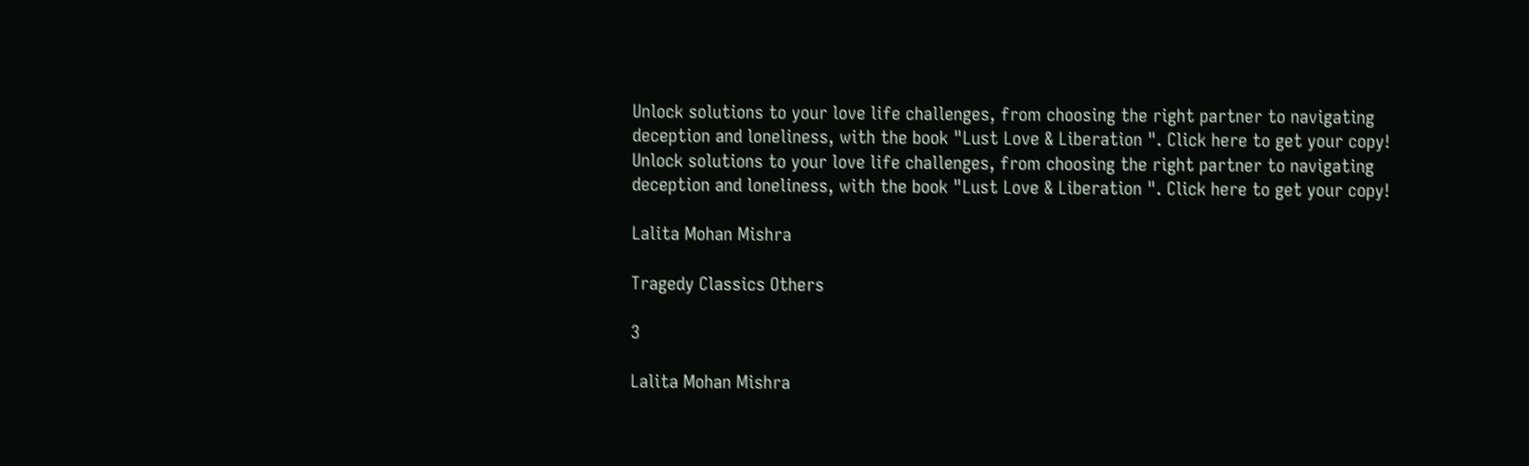Unlock solutions to your love life challenges, from choosing the right partner to navigating deception and loneliness, with the book "Lust Love & Liberation ". Click here to get your copy!
Unlock solutions to your love life challenges, from choosing the right partner to navigating deception and loneliness, with the book "Lust Love & Liberation ". Click here to get your copy!

Lalita Mohan Mishra

Tragedy Classics Others

3

Lalita Mohan Mishra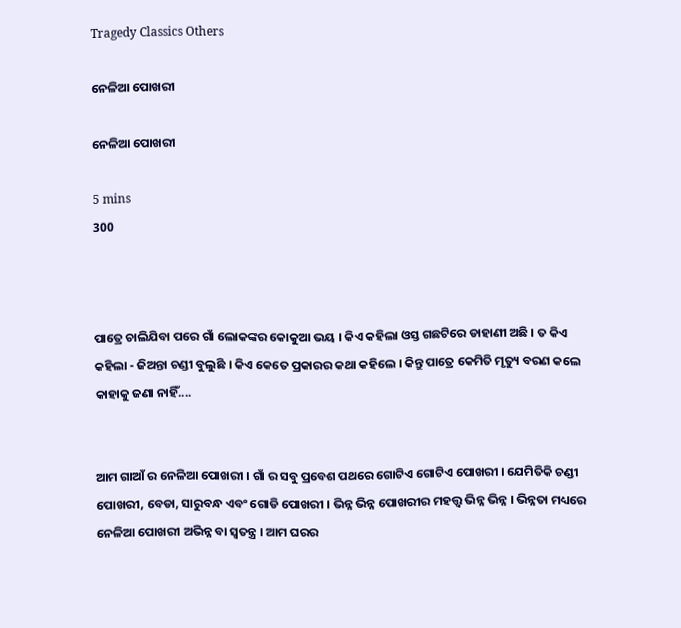Tragedy Classics Others

ନେଳିଆ ପୋଖରୀ

ନେଳିଆ ପୋଖରୀ

5 mins
300



ପାତ୍ରେ ଚାଲିଯିବା ପରେ ଗାଁ ଲୋକଙ୍କର କୋକୁଆ ଭୟ । କିଏ କହିଲା ଓସ୍ତ ଗଛଟିରେ ଡାହାଣୀ ଅଛି । ତ କିଏ କହିଲା - ଜିଅନ୍ତା ଚଣ୍ଡୀ ବୁଲୁଛି । କିଏ କେତେ ପ୍ରକାରର କଥା କହିଲେ । କିନ୍ତୁ ପାତ୍ରେ କେମିତି ମୃତ୍ୟୁ ବରଣ କଲେ କାହାକୁ ଜଣା ନାହିଁ....


ଆମ ଗାଆଁ ର ନେଳିଆ ପୋଖରୀ । ଗାଁ ର ସବୁ ପ୍ରବେଶ ପଥରେ ଗୋଟିଏ ଗୋଟିଏ ପୋଖରୀ । ଯେମିତିକି ଚଣ୍ଡୀ ପୋଖରୀ, ବେଡା, ସାରୁବନ୍ଧ ଏବଂ ଗୋଡି ପୋଖରୀ । ଭିନ୍ନ ଭିନ୍ନ ପୋଖରୀର ମହତ୍ତ୍ବ ଭିନ୍ନ ଭିନ୍ନ । ଭିନ୍ନତା ମଧ୍ୟରେ ନେଳିଆ ପୋଖରୀ ଅଭିନ୍ନ ବା ସ୍ବତନ୍ତ୍ର । ଆମ ଘରର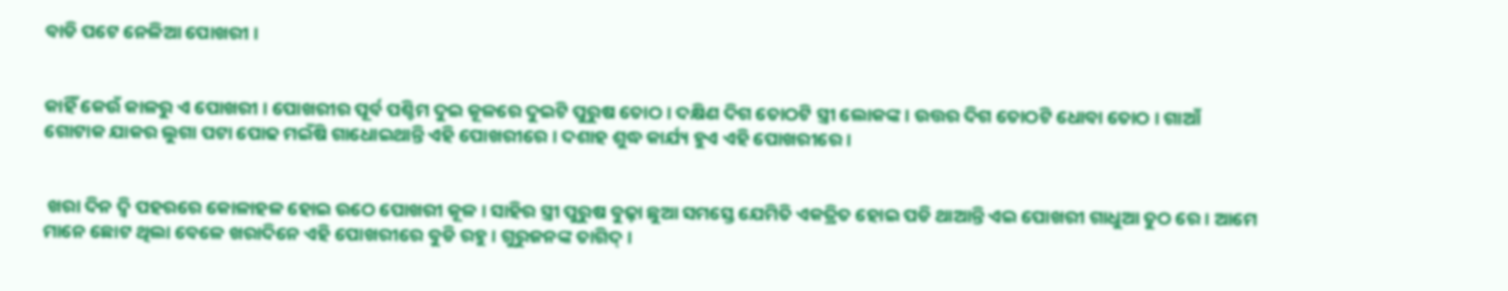ବାଡି ପଟେ ନେଳିଆ ପୋଖରୀ ।


କାହିଁ କେଉଁ କାଳରୁ ଏ ପୋଖରୀ । ପୋଖରୀର ପୂର୍ବ ପଶ୍ଚିମ ଦୁଇ କୂଳରେ ଦୁଇଟି ପୁରୁଷ ତୋଠ । ଦକ୍ଷିଣ ଦିଗ ତୋଠଟି ସ୍ତ୍ରୀ ଲୋକଙ୍କ । ଉତ୍ତର ଦିଗ ତୋଠଟି ଧୋବା ତୋଠ । ଗାଆଁ ଗୋଟାକ ଯାକର ଲୁଗା ପଟା ପୋଢ ମଇଁଷି ଗାଧୋଇଥାନ୍ତି ଏହି ପୋଖରୀରେ । ଦଶାହ ଶୁଦ୍ଧ କାର୍ଯ୍ୟ ହୁଏ ଏହି ପୋଖରୀରେ ।


 ଖରା ଦିନ ଦ୍ଵି ପହରରେ କୋଳାହଳ ହୋଇ ଉଠେ ପୋଖରୀ କୂଳ । ସାହିର ସ୍ତ୍ରୀ ପୁରୁଷ ବୁଢ଼ା ଛୁଆ ସମସ୍ତେ ଯେମିତି ଏକତ୍ରିତ ହୋଇ ପଡି ଥାଆନ୍ତି ଏଇ ପୋଖରୀ ଗାଧୁଆ ତୁଠ ରେ । ଆମେ ମାନେ ଛୋଟ ଥିଲା ବେଳେ ଖରାଦିନେ ଏହି ପୋଖରୀରେ ବୁଡି ରହୁ । ଗୁରୁଜନଙ୍କ ତାଗିଦ୍ ।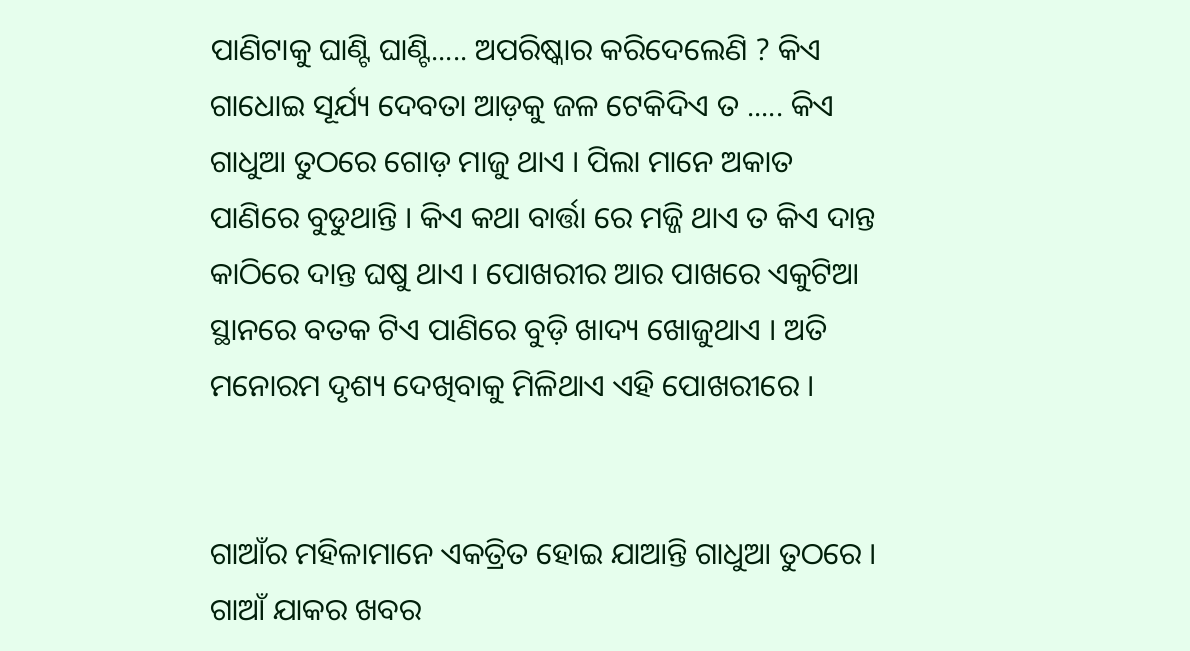ପାଣିଟାକୁ ଘାଣ୍ଟି ଘାଣ୍ଟି..... ଅପରିଷ୍କାର କରିଦେଲେଣି ? କିଏ ଗାଧୋଇ ସୂର୍ଯ୍ୟ ଦେବତା ଆଡ଼କୁ ଜଳ ଟେକିଦିଏ ତ ..... କିଏ ଗାଧୁଆ ତୁଠରେ ଗୋଡ଼ ମାଜୁ ଥାଏ । ପିଲା ମାନେ ଅକାତ ପାଣିରେ ବୁଡୁଥାନ୍ତି । କିଏ କଥା ବାର୍ତ୍ତା ରେ ମଜ୍ଜି ଥାଏ ତ କିଏ ଦାନ୍ତ କାଠିରେ ଦାନ୍ତ ଘଷୁ ଥାଏ । ପୋଖରୀର ଆର ପାଖରେ ଏକୁଟିଆ ସ୍ଥାନରେ ବତକ ଟିଏ ପାଣିରେ ବୁଡ଼ି ଖାଦ୍ୟ ଖୋଜୁଥାଏ । ଅତି ମନୋରମ ଦୃଶ୍ୟ ଦେଖିବାକୁ ମିଳିଥାଏ ଏହି ପୋଖରୀରେ ।


ଗାଆଁର ମହିଳାମାନେ ଏକତ୍ରିତ ହୋଇ ଯାଆନ୍ତି ଗାଧୁଆ ତୁଠରେ । ଗାଆଁ ଯାକର ଖବର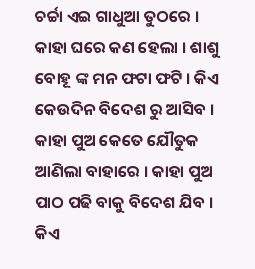ଚର୍ଚ୍ଚା ଏଇ ଗାଧୁଆ ତୁଠରେ । କାହା ଘରେ କଣ ହେଲା । ଶାଶୁ ବୋହୂ ଙ୍କ ମନ ଫଟା ଫଟି । କିଏ କେଉଦିନ ବିଦେଶ ରୁ ଆସିବ । କାହା ପୁଅ କେତେ ଯୌତୁକ ଆଣିଲା ବାହାରେ । କାହା ପୁଅ ପାଠ ପଢି ବାକୁ ବିଦେଶ ଯିବ । କିଏ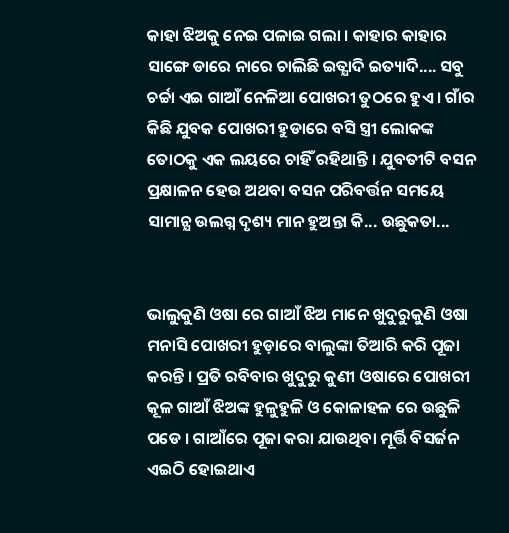କାହା ଝିଅକୁ ନେଇ ପଳାଇ ଗଲା । କାହାର କାହାର ସାଙ୍ଗେ ଡାରେ ନାରେ ଚାଲିଛି ଇତ୍ଯାଦି ଇତ୍ୟାଦି.... ସବୁ ଚର୍ଚ୍ଚା ଏଇ ଗାଆଁ ନେଳିଆ ପୋଖରୀ ତୁଠରେ ହୁଏ । ଗାଁର କିଛି ଯୁବକ ପୋଖରୀ ହୁଡାରେ ବସି ସ୍ତ୍ରୀ ଲୋକଙ୍କ ତୋଠକୁ ଏକ ଲୟରେ ଚାହିଁ ରହିଥାନ୍ତି । ଯୁବତୀଟି ବସନ ପ୍ରକ୍ଷାଳନ ହେଉ ଅଥବା ବସନ ପରିବର୍ତ୍ତନ ସମୟେ ସାମାନ୍ଯ ଉଲଗ୍ନ ଦୃଶ୍ୟ ମାନ ହୁଅନ୍ତା କି... ଉଛୁକତା...


ଭାଲୁକୁଣି ଓଷା ରେ ଗାଆଁ ଝିଅ ମାନେ ଖୁଦୁରୁକୁଣି ଓଷା ମନାସି ପୋଖରୀ ହୁଡ଼ାରେ ବାଲୁଙ୍କା ତିଆରି କରି ପୂଜା କରନ୍ତି । ପ୍ରତି ରବିବାର ଖୁଦୁରୁ କୁଣୀ ଓଷାରେ ପୋଖରୀ କୂଳ ଗାଆଁ ଝିଅଙ୍କ ହୁଳୁହୁଳି ଓ କୋଳାହଳ ରେ ଉଛୁଳି ପଡେ । ଗାଆଁରେ ପୂଜା କରା ଯାଉଥିବା ମୂର୍ତ୍ତି ବିସର୍ଜନ ଏଇଠି ହୋଇଥାଏ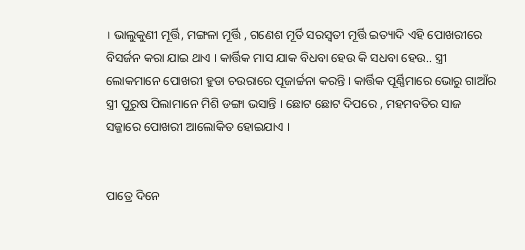। ଭାଲୁକୁଣୀ ମୂର୍ତ୍ତି, ମଙ୍ଗଳା ମୂର୍ତ୍ତି , ଗଣେଶ ମୂର୍ତି ସରସ୍ଵତୀ ମୂର୍ତ୍ତି ଇତ୍ୟାଦି ଏହି ପୋଖରୀରେ ବିସର୍ଜନ କରା ଯାଇ ଥାଏ । କାର୍ତ୍ତିକ ମାସ ଯାକ ବିଧବା ହେଉ କି ସଧବା ହେଉ.. ସ୍ତ୍ରୀ ଲୋକମାନେ ପୋଖରୀ ହୁଡା ଚଉରାରେ ପୂଜାର୍ଚ୍ଚନା କରନ୍ତି । କାର୍ତ୍ତିକ ପୂର୍ଣ୍ଣିମାରେ ଭୋରୁ ଗାଆଁର ସ୍ତ୍ରୀ ପୁରୁଷ ପିଲାମାନେ ମିଶି ଡଙ୍ଗା ଭସାନ୍ତି । ଛୋଟ ଛୋଟ ଦିପରେ , ମହମବତିର ସାଜ ସଜ୍ଜାରେ ପୋଖରୀ ଆଲୋକିତ ହୋଇଯାଏ ।


ପାତ୍ରେ ଦିନେ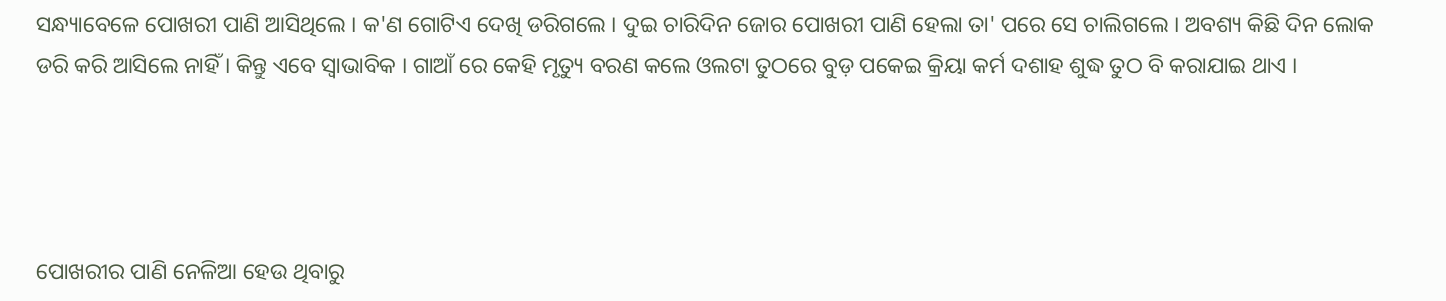ସନ୍ଧ୍ୟାବେଳେ ପୋଖରୀ ପାଣି ଆସିଥିଲେ । କ'ଣ ଗୋଟିଏ ଦେଖି ଡରିଗଲେ । ଦୁଇ ଚାରିଦିନ ଜୋର ପୋଖରୀ ପାଣି ହେଲା ତା' ପରେ ସେ ଚାଲିଗଲେ । ଅବଶ୍ୟ କିଛି ଦିନ ଲୋକ ଡରି କରି ଆସିଲେ ନାହିଁ । କିନ୍ତୁ ଏବେ ସ୍ବାଭାବିକ । ଗାଆଁ ରେ କେହି ମୃତ୍ୟୁ ବରଣ କଲେ ଓଲଟା ତୁଠରେ ବୁଡ଼ ପକେଇ କ୍ରିୟା କର୍ମ ଦଶାହ ଶୁଦ୍ଧ ତୁଠ ବି କରାଯାଇ ଥାଏ ।




ପୋଖରୀର ପାଣି ନେଳିଆ ହେଉ ଥିବାରୁ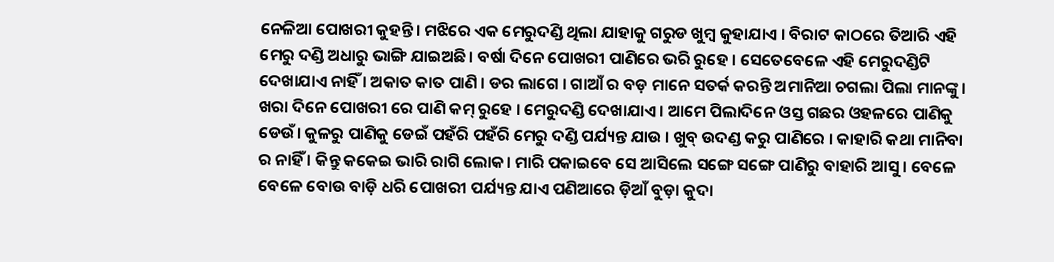ନେଳିଆ ପୋଖରୀ କୁହନ୍ତି। ମଝିରେ ଏକ ମେରୁଦଣ୍ଡି ଥିଲା ଯାହାକୁ ଗରୁଡ ଖୁମ୍ବ କୁହାଯାଏ । ବିରାଟ କାଠରେ ତିଆରି ଏହି ମେରୁ ଦଣ୍ଡି ଅଧାରୁ ଭାଙ୍ଗି ଯାଇଅଛି। ବର୍ଷା ଦିନେ ପୋଖରୀ ପାଣିରେ ଭରି ରୁହେ । ସେତେବେଳେ ଏହି ମେରୁଦଣ୍ଡିଟି ଦେଖାଯାଏ ନାହିଁ । ଅକାତ କାତ ପାଣି । ଡର ଲାଗେ । ଗାଆଁ ର ବଡ଼ ମାନେ ସତର୍କ କରନ୍ତି ଅମାନିଆ ଚଗଲା ପିଲା ମାନଙ୍କୁ । ଖରା ଦିନେ ପୋଖରୀ ରେ ପାଣି କମ୍ ରୁହେ । ମେରୁଦଣ୍ଡି ଦେଖାଯାଏ । ଆମେ ପିଲାଦିନେ ଓସ୍ତ ଗଛର ଓହଳରେ ପାଣିକୁ ଡେଉଁ। କୁଳରୁ ପାଣିକୁ ଡେଇଁ ପହଁରି ପହଁରି ମେରୁ ଦଣ୍ଡି ପର୍ଯ୍ୟନ୍ତ ଯାଉ । ଖୁବ୍ ଉଦଣ୍ଡ କରୁ ପାଣିରେ । କାହାରି କଥା ମାନିବା ର ନାହିଁ । କିନ୍ତୁ କକେଇ ଭାରି ରାଗି ଲୋକ। ମାରି ପକାଇବେ ସେ ଆସିଲେ ସଙ୍ଗେ ସଙ୍ଗେ ପାଣିରୁ ବାହାରି ଆସୁ । ବେଳେ ବେଳେ ବୋଉ ବାଡ଼ି ଧରି ପୋଖରୀ ପର୍ଯ୍ୟନ୍ତ ଯାଏ ପଣିଆରେ ଡ଼ିଆଁ ବୁଡ଼ା କୁଦା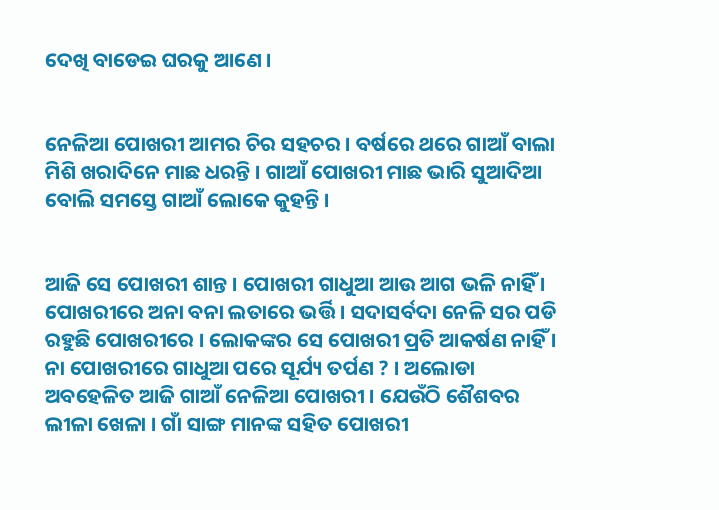ଦେଖି ବାଡେଇ ଘରକୁ ଆଣେ ।


ନେଳିଆ ପୋଖରୀ ଆମର ଚିର ସହଚର । ବର୍ଷରେ ଥରେ ଗାଆଁ ବାଲା ମିଶି ଖରାଦିନେ ମାଛ ଧରନ୍ତି । ଗାଆଁ ପୋଖରୀ ମାଛ ଭାରି ସୁଆଦିଆ ବୋଲି ସମସ୍ତେ ଗାଆଁ ଲୋକେ କୁହନ୍ତି ।


ଆଜି ସେ ପୋଖରୀ ଶାନ୍ତ । ପୋଖରୀ ଗାଧୁଆ ଆଉ ଆଗ ଭଳି ନାହିଁ । ପୋଖରୀରେ ଅନା ବନା ଲତାରେ ଭର୍ତ୍ତି । ସଦାସର୍ବଦା ନେଳି ସର ପଡି ରହୁଛି ପୋଖରୀରେ । ଲୋକଙ୍କର ସେ ପୋଖରୀ ପ୍ରତି ଆକର୍ଷଣ ନାହିଁ । ନା ପୋଖରୀରେ ଗାଧୁଆ ପରେ ସୂର୍ଯ୍ୟ ତର୍ପଣ ? । ଅଲୋଡା ଅବହେଳିତ ଆଜି ଗାଆଁ ନେଳିଆ ପୋଖରୀ । ଯେଉଁଠି ଶୈଶବର ଲୀଳା ଖେଳା । ଗାଁ ସାଙ୍ଗ ମାନଙ୍କ ସହିତ ପୋଖରୀ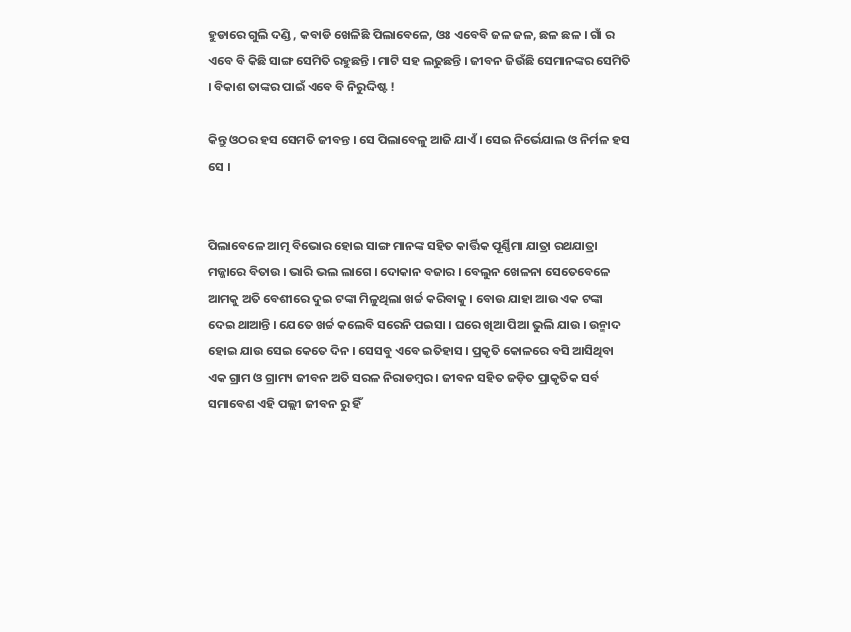ହୁଡାରେ ଗୁଲି ଦଣ୍ଡି , କବାଡି ଖେଳିଛି ପିଲାବେଳେ, ଓଃ ଏବେବି ଜଳ ଜଳ, ଛଳ ଛଳ । ଗାଁ ର ଏବେ ବି କିଛି ସାଙ୍ଗ ସେମିତି ରହୁଛନ୍ତି । ମାଟି ସହ ଲଢୁଛନ୍ତି । ଜୀବନ ଜିଉଁଛି ସେମାନଙ୍କର ସେମିତି । ବିକାଶ ତାଙ୍କର ପାଇଁ ଏବେ ବି ନିରୁଦ୍ଦିଷ୍ଟ !

କିନ୍ତୁ ଓଠର ହସ ସେମତି ଜୀବନ୍ତ । ସେ ପିଲାବେଳୁ ଆଜି ଯାଏଁ । ସେଇ ନିର୍ଭେଯାଲ ଓ ନିର୍ମଳ ହସ ସେ ।


ପିଲାବେଳେ ଆତ୍ମ ବିଭୋର ହୋଇ ସାଙ୍ଗ ମାନଙ୍କ ସହିତ କାର୍ତ୍ତିକ ପୂର୍ଣ୍ଣିମା ଯାତ୍ରା ରଥଯାତ୍ରା ମଜ୍ଜାରେ ବିତାଉ । ଭାରି ଭଲ ଲାଗେ । ଦୋକାନ ବଜାର । ବେଲୁନ ଖେଳନା ସେତେବେଳେ ଆମକୁ ଅତି ବେଶୀରେ ଦୁଇ ଟଙ୍କା ମିଳୁଥିଲା ଖର୍ଚ୍ଚ କରିବାକୁ । ବୋଉ ଯାହା ଆଉ ଏକ ଟଙ୍କା ଦେଇ ଥାଆନ୍ତି । ଯେତେ ଖର୍ଚ୍ଚ କଲେବି ସରେନି ପଇସା । ଘରେ ଖିଆ ପିଆ ଭୁଲି ଯାଉ । ଉନ୍ମାଦ ହୋଇ ଯାଉ ସେଇ କେତେ ଦିନ । ସେସବୁ ଏବେ ଇତିହାସ । ପ୍ରକୃତି କୋଳରେ ବସି ଆସିଥିବା ଏକ ଗ୍ରାମ ଓ ଗ୍ରାମ୍ୟ ଜୀବନ ଅତି ସରଳ ନିରାଡମ୍ବର । ଜୀବନ ସହିତ ଜଡ଼ିତ ପ୍ରାକୃତିକ ସର୍ବ ସମାବେଶ ଏହି ପଲ୍ଲୀ ଜୀବନ ରୁ ହିଁ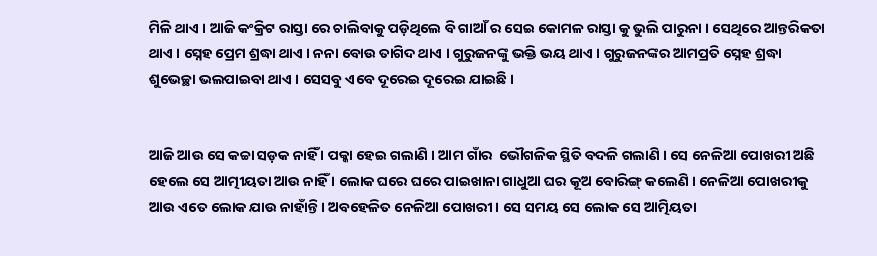ମିଳି ଥାଏ । ଆଜି କଂକ୍ରିଟ ରାସ୍ତା ରେ ଚାଲିବାକୁ ପଡ଼ିଥିଲେ ବି ଗାଆଁ ର ସେଇ କୋମଳ ରାସ୍ତା କୁ ଭୁଲି ପାରୁନା । ସେଥିରେ ଆନ୍ତରିକତା ଥାଏ । ସ୍ନେହ ପ୍ରେମ ଶ୍ରଦ୍ଧା ଥାଏ । ନନା ବୋଉ ତାଗିଦ ଥାଏ । ଗୁରୁଜନଙ୍କୁ ଭକ୍ତି ଭୟ ଥାଏ । ଗୁରୁଜନଙ୍କର ଆମପ୍ରତି ସ୍ନେହ ଶ୍ରଦ୍ଧା ଶୁଭେଚ୍ଛା ଭଲପାଇବା ଥାଏ । ସେସବୁ ଏବେ ଦୂରେଇ ଦୂରେଇ ଯାଇଛି ।


ଆଜି ଆଉ ସେ କଚ୍ଚା ସଡ଼କ ନାହିଁ । ପକ୍କା ହେଇ ଗଲାଣି । ଆମ ଗାଁର  ଭୌଗଳିକ ସ୍ଥିତି ବଦଳି ଗଲାଣି । ସେ ନେଳିଆ ପୋଖରୀ ଅଛି ହେଲେ ସେ ଆତ୍ମୀୟତା ଆଉ ନାହିଁ । ଲୋକ ଘରେ ଘରେ ପାଇଖାନା ଗାଧୁଆ ଘର କୂଅ ବୋରିଙ୍ଗ୍ କଲେଣି । ନେଳିଆ ପୋଖରୀକୁ ଆଉ ଏତେ ଲୋକ ଯାଉ ନାହାଁନ୍ତି । ଅବହେଳିତ ନେଳିଆ ପୋଖରୀ । ସେ ସମୟ ସେ ଲୋକ ସେ ଆତ୍ମିୟତା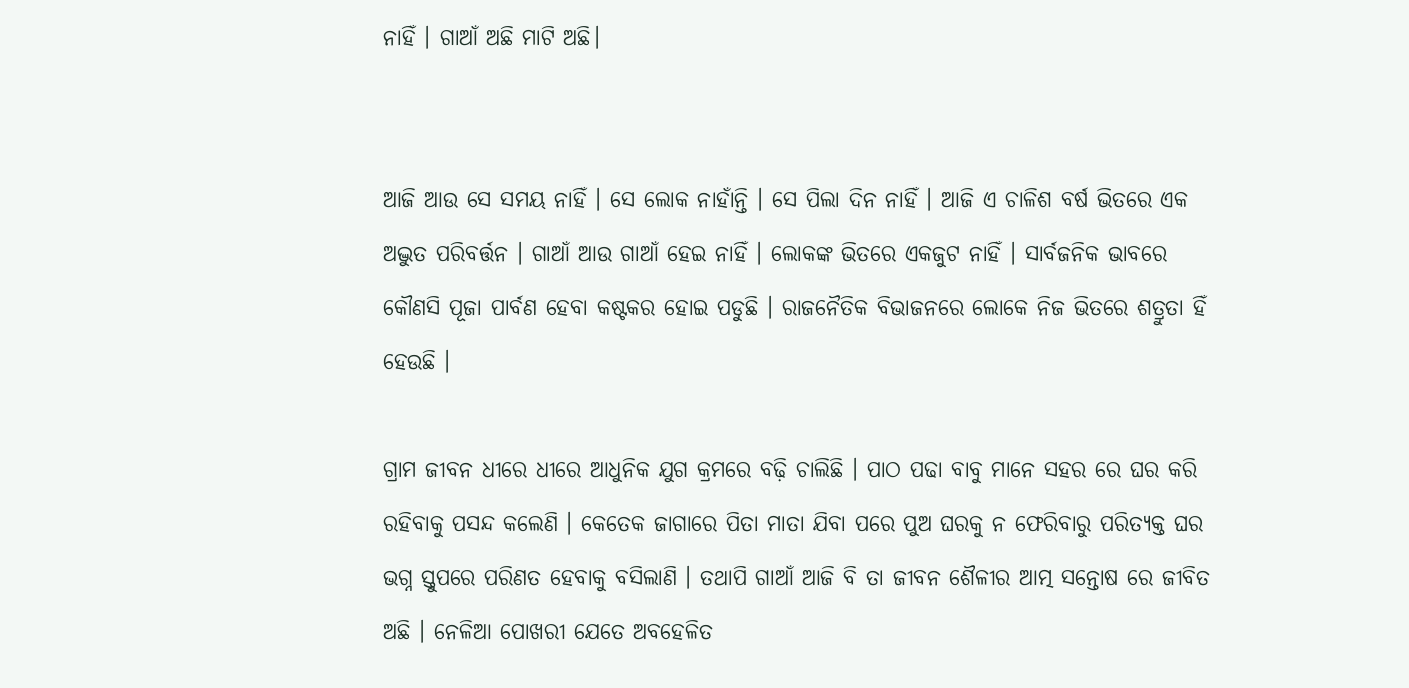ନାହିଁ । ଗାଆଁ ଅଛି ମାଟି ଅଛି।


ଆଜି ଆଉ ସେ ସମୟ ନାହିଁ । ସେ ଲୋକ ନାହାଁନ୍ତି । ସେ ପିଲା ଦିନ ନାହିଁ । ଆଜି ଏ ଚାଳିଶ ବର୍ଷ ଭିତରେ ଏକ ଅଦ୍ଭୁତ ପରିବର୍ତ୍ତନ । ଗାଆଁ ଆଉ ଗାଆଁ ହେଇ ନାହିଁ । ଲୋକଙ୍କ ଭିତରେ ଏକଜୁଟ ନାହିଁ । ସାର୍ବଜନିକ ଭାବରେ କୌଣସି ପୂଜା ପାର୍ବଣ ହେବା କଷ୍ଟକର ହୋଇ ପଡୁଛି । ରାଜନୈତିକ ବିଭାଜନରେ ଲୋକେ ନିଜ ଭିତରେ ଶତ୍ରୁତା ହିଁ ହେଉଛି ।

ଗ୍ରାମ ଜୀବନ ଧୀରେ ଧୀରେ ଆଧୁନିକ ଯୁଗ କ୍ରମରେ ବଢ଼ି ଚାଲିଛି । ପାଠ ପଢା ବାବୁ ମାନେ ସହର ରେ ଘର କରି ରହିବାକୁ ପସନ୍ଦ କଲେଣି । କେତେକ ଜାଗାରେ ପିତା ମାତା ଯିବା ପରେ ପୁଅ ଘରକୁ ନ ଫେରିବାରୁ ପରିତ୍ୟକ୍ତ ଘର ଭଗ୍ନ ସ୍ତୁପରେ ପରିଣତ ହେବାକୁ ବସିଲାଣି । ତଥାପି ଗାଆଁ ଆଜି ବି ତା ଜୀବନ ଶୈଳୀର ଆତ୍ମ ସନ୍ତୋଷ ରେ ଜୀବିତ ଅଛି । ନେଳିଆ ପୋଖରୀ ଯେତେ ଅବହେଳିତ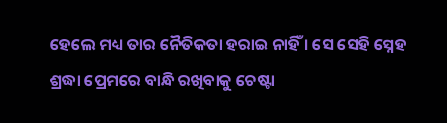ହେଲେ ମଧ୍ୟ ତାର ନୈତିକତା ହରାଇ ନାହିଁ । ସେ ସେହି ସ୍ନେହ ଶ୍ରଦ୍ଧା ପ୍ରେମରେ ବାନ୍ଧି ରଖିବାକୁ ଚେଷ୍ଟା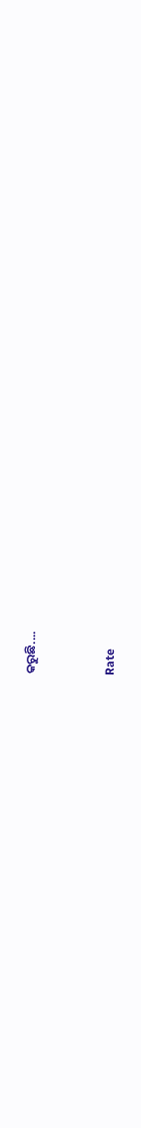କରୁଛି....


Rate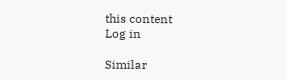this content
Log in

Similar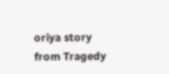oriya story from Tragedy